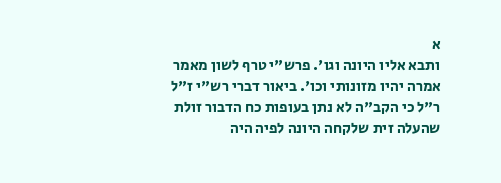א
ותבא אליו היונה וגו'. פרש"י טרף לשון מאמר אמרה יהיו מזונותי וכו'. ביאור דברי רש"י ז"ל ר"ל כי הקב"ה לא נתן בעופות כח הדבור זולת שהעלה זית שלקחה היונה לפיה היה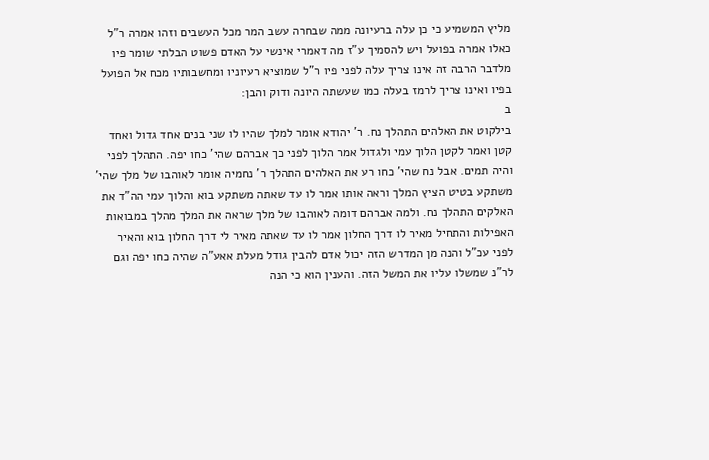מליץ המשמיע כי כן עלה ברעיונה ממה שבחרה עשב המר מכל העשבים וזהו אמרה ר"ל כאלו אמרה בפועל ויש להסמיך ע"ז מה דאמרי אינשי על האדם פשוט הבלתי שומר פיו מלדבר הרבה זה אינו צריך עלה לפני פיו ר"ל שמוציא רעיוניו ומחשבותיו מכח אל הפועל בפיו ואינו צריך לרמז בעלה כמו שעשתה היונה ודוק והבן:
ב
בילקוט את האלהים התהלך נח. ר' יהודא אומר למלך שהיו לו שני בנים אחד גדול ואחד קטן ואמר לקטן הלוך עמי ולגדול אמר הלוך לפני כך אברהם שהי' כחו יפה. התהלך לפני והיה תמים. אבל נח שהי' כחו רע את האלהים התהלך ר' נחמיה אומר לאוהבו של מלך שהי' משתקע בטיט הציץ המלך וראה אותו אמר לו עד שאתה משתקע בוא והלוך עמי הה"ד את האלקים התהלך נח. ולמה אברהם דומה לאוהבו של מלך שראה את המלך מהלך במבואות האפילות והתחיל מאיר לו דרך החלון אמר לו עד שאתה מאיר לי דרך החלון בוא והאיר לפני עכ"ל והנה מן המדרש הזה יכול אדם להבין גודל מעלת אאע"ה שהיה כחו יפה וגם לר"נ שמשלו עליו את המשל הזה. והענין הוא כי הנה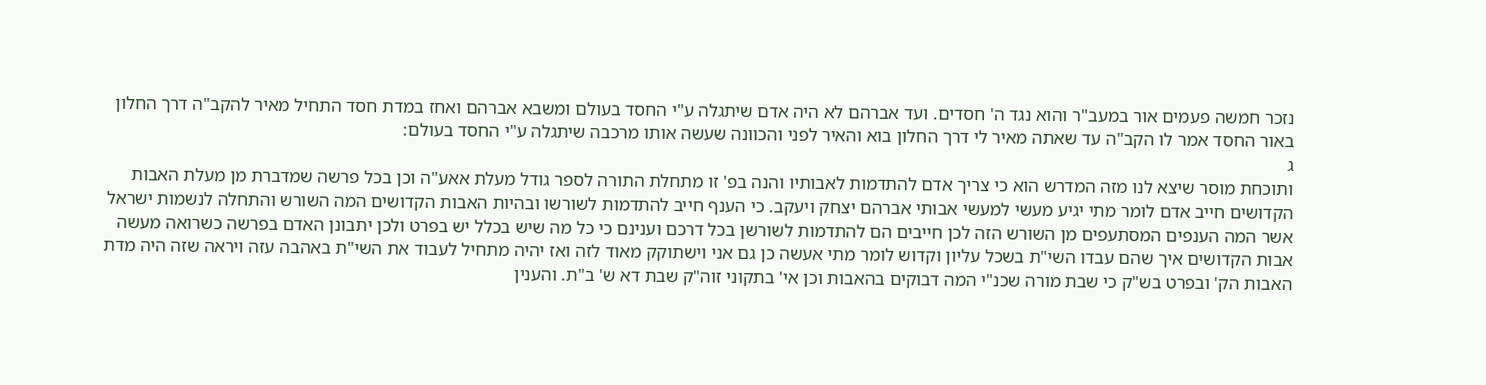נזכר חמשה פעמים אור במעב"ר והוא נגד ה' חסדים. ועד אברהם לא היה אדם שיתגלה ע"י החסד בעולם ומשבא אברהם ואחז במדת חסד התחיל מאיר להקב"ה דרך החלון באור החסד אמר לו הקב"ה עד שאתה מאיר לי דרך החלון בוא והאיר לפני והכוונה שעשה אותו מרכבה שיתגלה ע"י החסד בעולם:
ג
ותוכחת מוסר שיצא לנו מזה המדרש הוא כי צריך אדם להתדמות לאבותיו והנה בפ' זו מתחלת התורה לספר גודל מעלת אאע"ה וכן בכל פרשה שמדברת מן מעלת האבות הקדושים חייב אדם לומר מתי יגיע מעשי למעשי אבותי אברהם יצחק ויעקב. כי הענף חייב להתדמות לשורשו ובהיות האבות הקדושים המה השורש והתחלה לנשמות ישראל אשר המה הענפים המסתעפים מן השורש הזה לכן חייבים הם להתדמות לשורשן בכל דרכם וענינם כי כל מה שיש בכלל יש בפרט ולכן יתבונן האדם בפרשה כשרואה מעשה אבות הקדושים איך שהם עבדו השי"ת בשכל עליון וקדוש לומר מתי אעשה כן גם אני וישתוקק מאוד לזה ואז יהיה מתחיל לעבוד את השי"ת באהבה עזה ויראה שזה היה מדת האבות הק' ובפרט בש"ק כי שבת מורה שכנ"י המה דבוקים בהאבות וכן אי' בתקוני זוה"ק שבת דא ש' ב"ת. והענין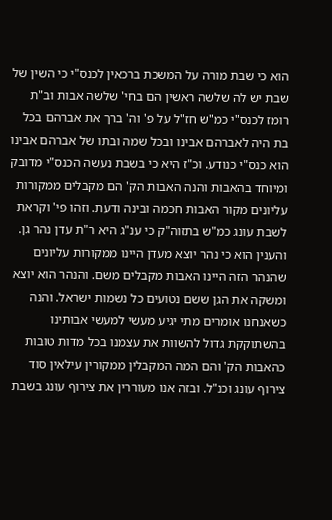הוא כי שבת מורה על המשכת ברכאין לכנס"י כי השין של שבת יש לה שלשה ראשין הם בחי' שלשה אבות וב"ת רומז לכנס"י כמ"ש חז"ל על פ' וה' ברך את אברהם בכל בת היה לאברהם אבינו ובכל שמה ובתו של אברהם אבינו הוא כנס"י כנודע. וכ"ז היא כי בשבת נעשה הכנס"י מדובק ומיוחד בהאבות והנה האבות הק' הם מקבלים ממקורות עליונים מקור האבות חכמה ובינה ודעת. וזהו פי' וקראת לשבת עונג כמ"ש בתזוה"ק כי ענ"ג היא ר"ת עדן נהר גן. והענין הוא כי נהר יוצא מעדן היינו ממקורות עליונים שהנהר הזה היינו האבות מקבלים משם. והנהר הוא יוצא ומשקה את הגן ששם נטועים כל נשמות ישראל. והנה כשאנחנו אומרים מתי יגיע מעשי למעשי אבותינו בהשתוקקת גדול להשוות את עצמנו בכל מדות טובות כהאבות הק' והם המה המקבלין ממקורין עילאין סוד צירוף עונג וכנ"ל. ובזה אנו מעוררין את צירוף עונג בשבת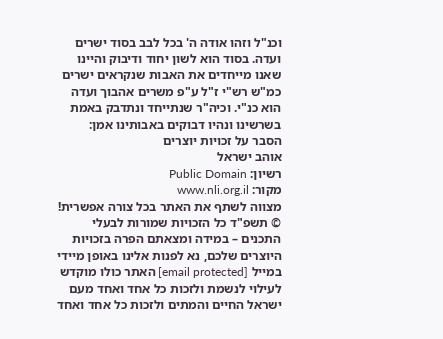וכנ"ל וזהו אודה ה' בכל לבב בסוד ישרים ועדה. בסוד הוא לשון יחוד ודיבוק והיינו שאנו מייחדים את האבות שנקראים ישרים כמ"ש רש"י ז"ל ע"פ משרים אהבוך ועדה הוא כנ"י. וכיה"ר שנתייחד ונתדבק באמת בשרשינו ונהיו דבוקים באבותינו אמן:
הסבר על זכויות יוצרים
אוהב ישראל
רשיון: Public Domain
מקור: www.nli.org.il
מצווה לשתף את האתר בכל צורה אפשרית! © תשפ"ד כל הזכויות שמורות לבעלי התכנים – במידה ומצאתם הפרה בזכויות היוצרים שלכם, נא לפנות אלינו באופן מיידי במייל [email protected] האתר כולו מוקדש לעילוי לנשמת ולזכות כל אחד ואחד מעם ישראל החיים והמתים ולזכות כל אחד ואחד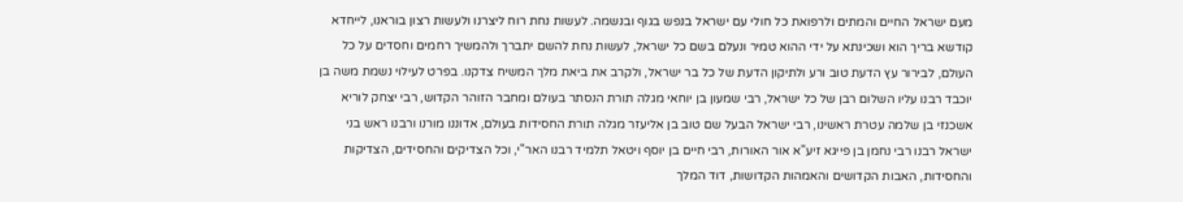מעם ישראל החיים והמתים ולרפואת כל חולי עם ישראל בנפש בגוף ובנשמה. לעשות נחת רוח ליצרנו ולעשות רצון בוראנו, לייחדא קודשא בריך הוא ושכינתא על ידי ההוא טמיר ונעלם בשם כל ישראל, לעשות נחת להשם יתברך ולהמשיך רחמים וחסדים על כל העולם, לבירור עץ הדעת טוב ורע ולתיקון הדעת של כל בר ישראל, ולקרב את ביאת מלך המשיח צדקנו. בפרט לעילוי נשמת משה בן יוכבד רבנו עליו השלום רבן של כל ישראל, רבי שמעון בן יוחאי מגלה תורת הנסתר בעולם ומחבר הזוהר הקדוש, רבי יצחק לוריא אשכנזי בן שלמה עטרת ראשינו, רבי ישראל הבעל שם טוב בן אליעזר מגלה תורת החסידות בעולם, אדוננו מורנו ורבנו ראש בני ישראל רבנו רבי נחמן בן פייגא זיע"א אור האורות, רבי חיים בן יוסף ויטאל תלמיד רבנו האר"י, וכל הצדיקים והחסידים, הצדיקות והחסידות, האבות הקדושים והאמהות הקדושות, דוד המלך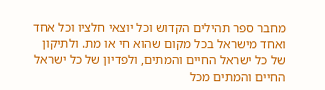מחבר ספר תהילים הקדוש וכל יוצאי חלציו וכל אחד ואחד מישראל בכל מקום שהוא חי או מת. ולתיקון של כל ישראל החיים והמתים, ולפדיון של כל ישראל החיים והמתים מכל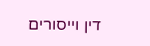דין וייסורים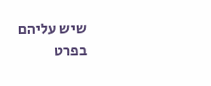שיש עליהם בפרט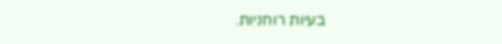בעיות רוחניות.